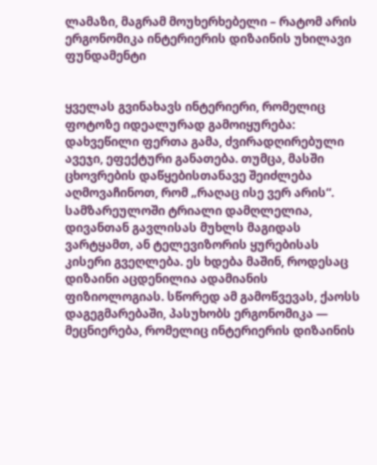ლამაზი, მაგრამ მოუხერხებელი – რატომ არის ერგონომიკა ინტერიერის დიზაინის უხილავი ფუნდამენტი


ყველას გვინახავს ინტერიერი, რომელიც ფოტოზე იდეალურად გამოიყურება: დახვეწილი ფერთა გამა, ძვირადღირებული ავეჯი, ეფექტური განათება. თუმცა, მასში ცხოვრების დაწყებისთანავე შეიძლება აღმოვაჩინოთ, რომ „რაღაც ისე ვერ არის“. სამზარეულოში ტრიალი დამღლელია, დივანთან გავლისას მუხლს მაგიდას ვარტყამთ, ან ტელევიზორის ყურებისას კისერი გვეღლება. ეს ხდება მაშინ, როდესაც დიზაინი აცდენილია ადამიანის ფიზიოლოგიას. სწორედ ამ გამოწვევას, ქაოსს დაგეგმარებაში, პასუხობს ერგონომიკა — მეცნიერება, რომელიც ინტერიერის დიზაინის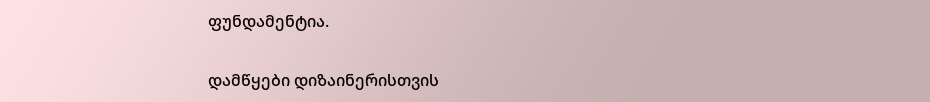ფუნდამენტია.

დამწყები დიზაინერისთვის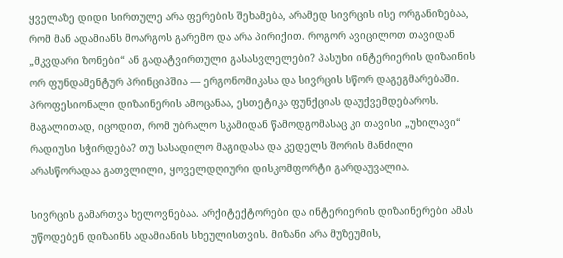ყველაზე დიდი სირთულე არა ფერების შეხამება, არამედ სივრცის ისე ორგანიზებაა, რომ მან ადამიანს მოარგოს გარემო და არა პირიქით. როგორ ავიცილოთ თავიდან „მკვდარი ზონები“ ან გადატვირთული გასასვლელები? პასუხი ინტერიერის დიზაინის ორ ფუნდამენტურ პრინციპშია — ერგონომიკასა და სივრცის სწორ დაგეგმარებაში. პროფესიონალი დიზაინერის ამოცანაა, ესთეტიკა ფუნქციას დაუქვემდებაროს. მაგალითად, იცოდით, რომ უბრალო სკამიდან წამოდგომასაც კი თავისი „უხილავი“ რადიუსი სჭირდება? თუ სასადილო მაგიდასა და კედელს შორის მანძილი არასწორადაა გათვლილი, ყოველდღიური დისკომფორტი გარდაუვალია.

სივრცის გამართვა ხელოვნებაა. არქიტექტორები და ინტერიერის დიზაინერები ამას უწოდებენ დიზაინს ადამიანის სხეულისთვის. მიზანი არა მუზეუმის,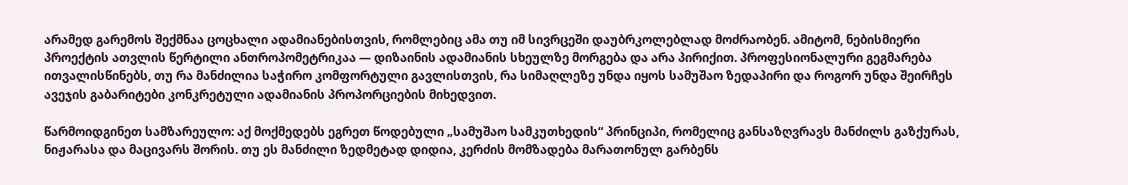არამედ გარემოს შექმნაა ცოცხალი ადამიანებისთვის, რომლებიც ამა თუ იმ სივრცეში დაუბრკოლებლად მოძრაობენ. ამიტომ, ნებისმიერი პროექტის ათვლის წერტილი ანთროპომეტრიკაა — დიზაინის ადამიანის სხეულზე მორგება და არა პირიქით. პროფესიონალური გეგმარება ითვალისწინებს, თუ რა მანძილია საჭირო კომფორტული გავლისთვის, რა სიმაღლეზე უნდა იყოს სამუშაო ზედაპირი და როგორ უნდა შეირჩეს ავეჯის გაბარიტები კონკრეტული ადამიანის პროპორციების მიხედვით.

წარმოიდგინეთ სამზარეულო: აქ მოქმედებს ეგრეთ წოდებული „სამუშაო სამკუთხედის“ პრინციპი, რომელიც განსაზღვრავს მანძილს გაზქურას, ნიჟარასა და მაცივარს შორის. თუ ეს მანძილი ზედმეტად დიდია, კერძის მომზადება მარათონულ გარბენს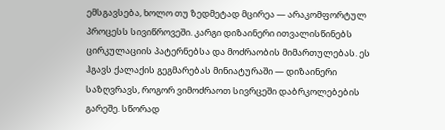ემსგავსება, ხოლო თუ ზედმეტად მცირეა — არაკომფორტულ პროცესს სივიწროვეში. კარგი დიზაინერი ითვალისწინებს ცირკულაციის პატერნებსა და მოძრაობის მიმართულებას. ეს ჰგავს ქალაქის გეგმარებას მინიატურაში — დიზაინერი საზღვრავს, როგორ ვიმოძრაოთ სივრცეში დაბრკოლებების გარეშე. სწორად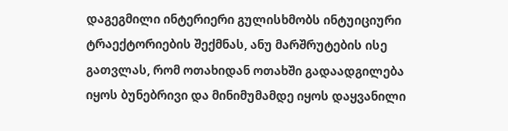დაგეგმილი ინტერიერი გულისხმობს ინტუიციური ტრაექტორიების შექმნას, ანუ მარშრუტების ისე გათვლას, რომ ოთახიდან ოთახში გადაადგილება იყოს ბუნებრივი და მინიმუმამდე იყოს დაყვანილი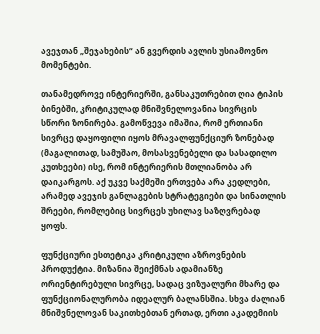ავეჯთან „შეჯახების“ ან გვერდის ავლის უსიამოვნო მომენტები.

თანამედროვე ინტერიერში, განსაკუთრებით ღია ტიპის ბინებში, კრიტიკულად მნიშვნელოვანია სივრცის სწორი ზონირება. გამოწვევა იმაშია, რომ ერთიანი სივრცე დაყოფილი იყოს მრავალფუნქციურ ზონებად (მაგალითად, სამუშაო, მოსასვენებელი და სასადილო კუთხეები) ისე, რომ ინტერიერის მთლიანობა არ დაიკარგოს. აქ უკვე საქმეში ერთვება არა კედლები, არამედ ავეჯის განლაგების სტრატეგიები და სინათლის შრეები, რომლებიც სივრცეს უხილავ საზღვრებად ყოფს.

ფუნქციური ესთეტიკა კრიტიკული აზროვნების პროდუქტია. მიზანია შეიქმნას ადამიანზე ორიენტირებული სივრცე, სადაც ვიზუალური მხარე და ფუნქციონალურობა იდეალურ ბალანსშია. სხვა ძალიან მნიშვნელოვან საკითხებთან ერთად, ერთი აკადემიის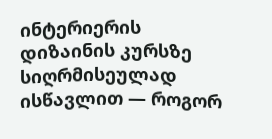ინტერიერის დიზაინის კურსზე სიღრმისეულად ისწავლით — როგორ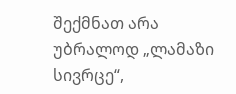შექმნათ არა უბრალოდ „ლამაზი სივრცე“,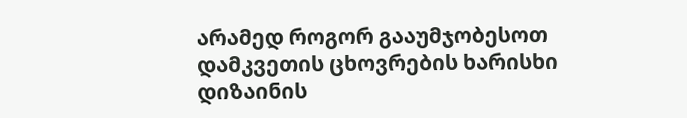არამედ როგორ გააუმჯობესოთ დამკვეთის ცხოვრების ხარისხი დიზაინის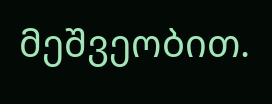მეშვეობით.